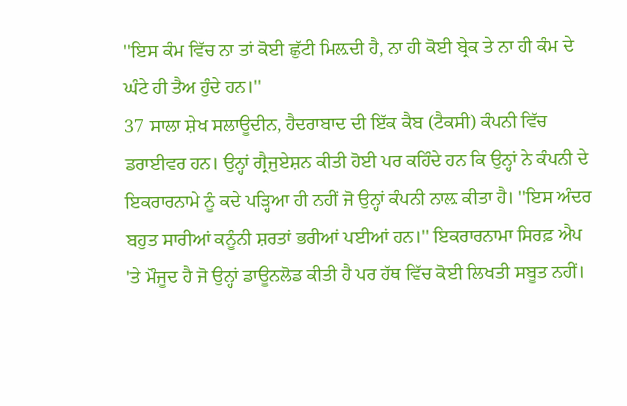''ਇਸ ਕੰਮ ਵਿੱਚ ਨਾ ਤਾਂ ਕੋਈ ਛੁੱਟੀ ਮਿਲ਼ਦੀ ਹੈ, ਨਾ ਹੀ ਕੋਈ ਬ੍ਰੇਕ ਤੇ ਨਾ ਹੀ ਕੰਮ ਦੇ ਘੰਟੇ ਹੀ ਤੈਅ ਹੁੰਦੇ ਹਨ।''
37 ਸਾਲਾ ਸ਼ੇਖ ਸਲਾਊਦੀਨ, ਹੈਦਰਾਬਾਦ ਦੀ ਇੱਕ ਕੈਬ (ਟੈਕਸੀ) ਕੰਪਨੀ ਵਿੱਚ ਡਰਾਈਵਰ ਹਨ। ਉਨ੍ਹਾਂ ਗ੍ਰੈਜੁਏਸ਼ਨ ਕੀਤੀ ਹੋਈ ਪਰ ਕਹਿੰਦੇ ਹਨ ਕਿ ਉਨ੍ਹਾਂ ਨੇ ਕੰਪਨੀ ਦੇ ਇਕਰਾਰਨਾਮੇ ਨੂੰ ਕਦੇ ਪੜ੍ਹਿਆ ਹੀ ਨਹੀਂ ਜੋ ਉਨ੍ਹਾਂ ਕੰਪਨੀ ਨਾਲ਼ ਕੀਤਾ ਹੈ। ''ਇਸ ਅੰਦਰ ਬਹੁਤ ਸਾਰੀਆਂ ਕਨੂੰਨੀ ਸ਼ਰਤਾਂ ਭਰੀਆਂ ਪਈਆਂ ਹਨ।'' ਇਕਰਾਰਨਾਮਾ ਸਿਰਫ਼ ਐਪ 'ਤੇ ਮੌਜੂਦ ਹੈ ਜੋ ਉਨ੍ਹਾਂ ਡਾਊਨਲੋਡ ਕੀਤੀ ਹੈ ਪਰ ਹੱਥ ਵਿੱਚ ਕੋਈ ਲਿਖਤੀ ਸਬੂਤ ਨਹੀਂ।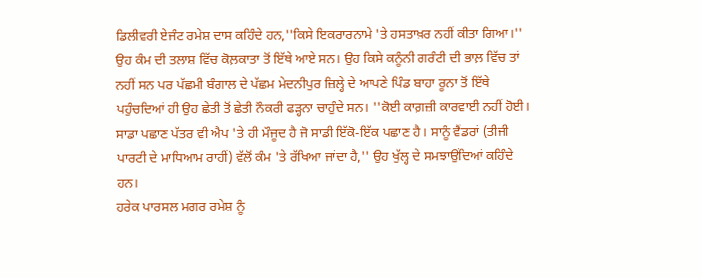ਡਿਲੀਵਰੀ ਏਜੰਟ ਰਮੇਸ਼ ਦਾਸ ਕਹਿੰਦੇ ਹਨ,''ਕਿਸੇ ਇਕਰਾਰਨਾਮੇ 'ਤੇ ਹਸਤਾਖ਼ਰ ਨਹੀਂ ਕੀਤਾ ਗਿਆ।'' ਉਹ ਕੰਮ ਦੀ ਤਲਾਸ਼ ਵਿੱਚ ਕੋਲ਼ਕਾਤਾ ਤੋਂ ਇੱਥੇ ਆਏ ਸਨ। ਉਹ ਕਿਸੇ ਕਨੂੰਨੀ ਗਰੰਟੀ ਦੀ ਭਾਲ਼ ਵਿੱਚ ਤਾਂ ਨਹੀਂ ਸਨ ਪਰ ਪੱਛਮੀ ਬੰਗਾਲ ਦੇ ਪੱਛਮ ਮੇਦਨੀਪੁਰ ਜ਼ਿਲ੍ਹੇ ਦੇ ਆਪਣੇ ਪਿੰਡ ਬਾਹਾ ਰੂਨਾ ਤੋਂ ਇੱਥੇ ਪਹੁੰਚਦਿਆਂ ਹੀ ਉਹ ਛੇਤੀ ਤੋਂ ਛੇਤੀ ਨੌਕਰੀ ਫੜ੍ਹਨਾ ਚਾਹੁੰਦੇ ਸਨ। ''ਕੋਈ ਕਾਗ਼ਜ਼ੀ ਕਾਰਵਾਈ ਨਹੀਂ ਹੋਈ। ਸਾਡਾ ਪਛਾਣ ਪੱਤਰ ਵੀ ਐਪ 'ਤੇ ਹੀ ਮੌਜੂਦ ਹੈ ਜੋ ਸਾਡੀ ਇੱਕੋ-ਇੱਕ ਪਛਾਣ ਹੈ। ਸਾਨੂੰ ਵੈਂਡਰਾਂ (ਤੀਜੀ ਪਾਰਟੀ ਦੇ ਮਾਧਿਆਮ ਰਾਹੀਂ) ਵੱਲੋਂ ਕੰਮ 'ਤੇ ਰੱਖਿਆ ਜਾਂਦਾ ਹੈ,'' ਉਹ ਖੁੱਲ੍ਹ ਦੇ ਸਮਝਾਉਂਦਿਆਂ ਕਹਿੰਦੇ ਹਨ।
ਹਰੇਕ ਪਾਰਸਲ ਮਗਰ ਰਮੇਸ਼ ਨੂੰ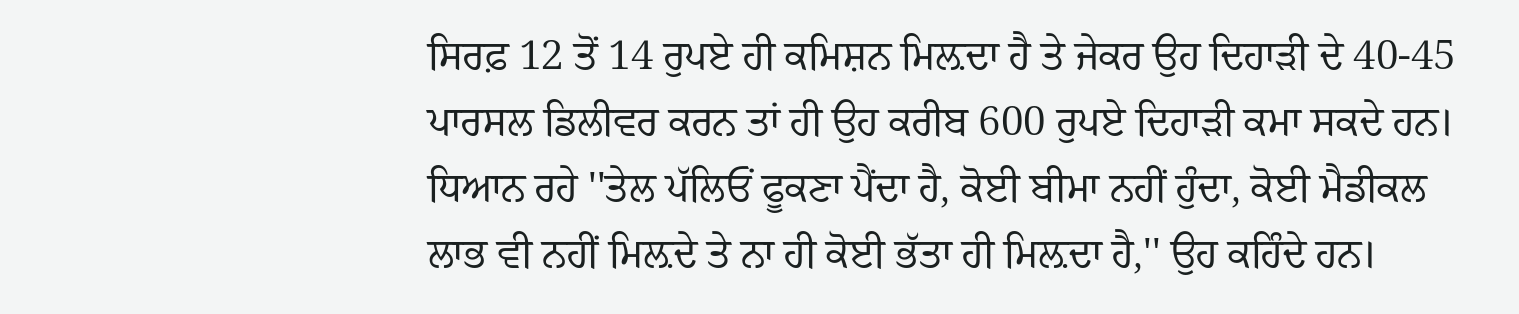ਸਿਰਫ਼ 12 ਤੋਂ 14 ਰੁਪਏ ਹੀ ਕਮਿਸ਼ਨ ਮਿਲ਼ਦਾ ਹੈ ਤੇ ਜੇਕਰ ਉਹ ਦਿਹਾੜੀ ਦੇ 40-45 ਪਾਰਸਲ ਡਿਲੀਵਰ ਕਰਨ ਤਾਂ ਹੀ ਉਹ ਕਰੀਬ 600 ਰੁਪਏ ਦਿਹਾੜੀ ਕਮਾ ਸਕਦੇ ਹਨ। ਧਿਆਨ ਰਹੇ ''ਤੇਲ ਪੱਲਿਓਂ ਫੂਕਣਾ ਪੈਂਦਾ ਹੈ, ਕੋਈ ਬੀਮਾ ਨਹੀਂ ਹੁੰਦਾ, ਕੋਈ ਮੈਡੀਕਲ ਲਾਭ ਵੀ ਨਹੀਂ ਮਿਲ਼ਦੇ ਤੇ ਨਾ ਹੀ ਕੋਈ ਭੱਤਾ ਹੀ ਮਿਲ਼ਦਾ ਹੈ,'' ਉਹ ਕਹਿੰਦੇ ਹਨ।